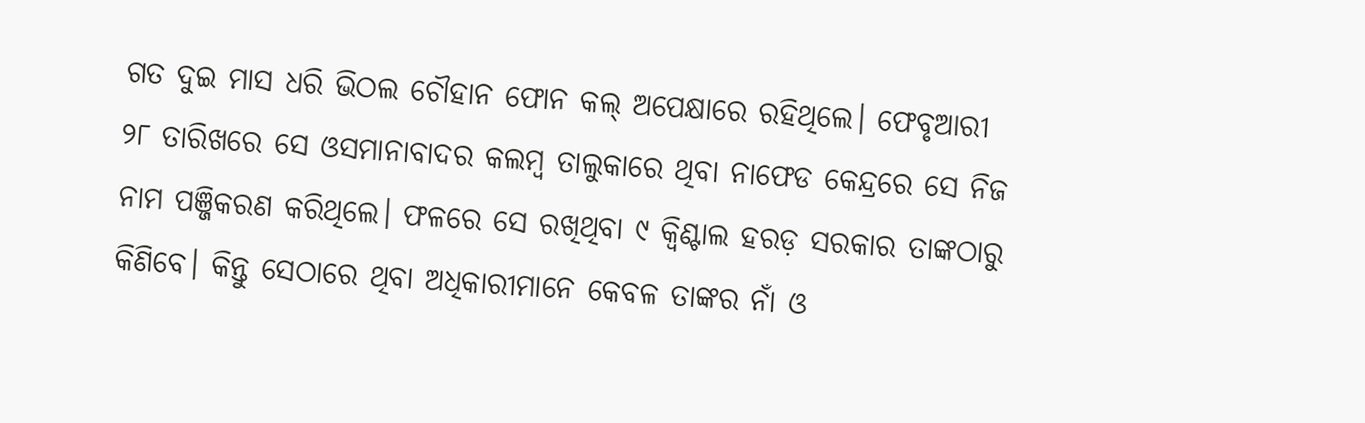ଗତ ଦୁଇ ମାସ ଧରି ଭିଠଲ ଚୌହାନ ଫୋନ କଲ୍ ଅପେକ୍ଷାରେ ରହିଥିଲେ। ଫେବୃଆରୀ ୨୮ ତାରିଖରେ ସେ ଓସମାନାବାଦର କଲମ୍ବ ତାଲୁକାରେ ଥିବା ନାଫେଡ କେନ୍ଦ୍ରରେ ସେ ନିଜ ନାମ ପଞ୍ଜିକରଣ କରିଥିଲେ। ଫଳରେ ସେ ରଖିଥିବା ୯ କ୍ଵିଣ୍ଟାଲ ହରଡ଼ ସରକାର ତାଙ୍କଠାରୁ କିଣିବେ। କିନ୍ତୁ ସେଠାରେ ଥିବା ଅଧିକାରୀମାନେ କେବଳ ତାଙ୍କର ନାଁ ଓ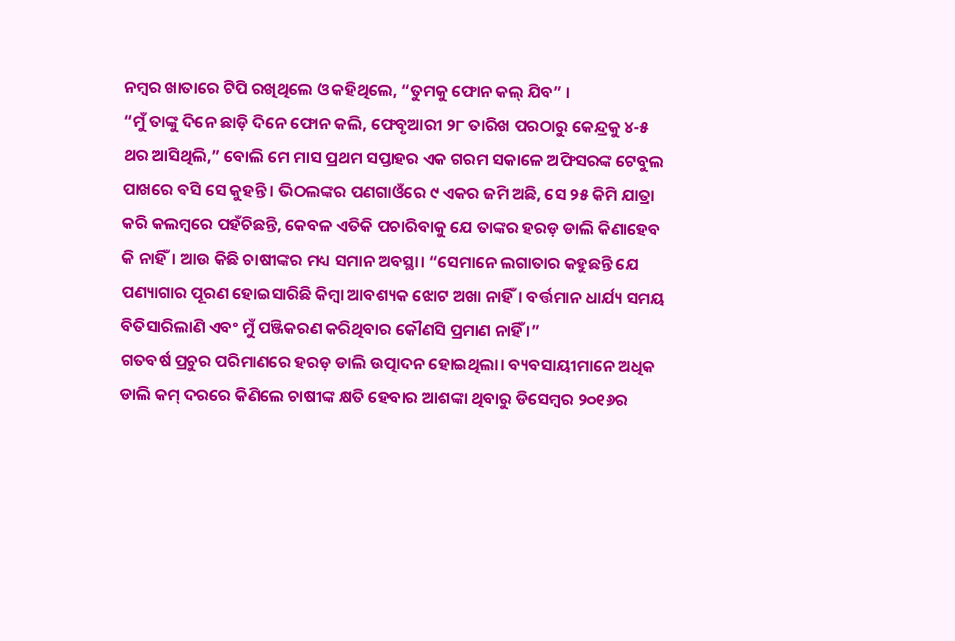ନମ୍ବର ଖାତାରେ ଟିପି ରଖିଥିଲେ ଓ କହିଥିଲେ, “ତୁମକୁ ଫୋନ କଲ୍ ଯିବ” ।
“ମୁଁ ତାଙ୍କୁ ଦିନେ ଛାଡ଼ି ଦିନେ ଫୋନ କଲି, ଫେବୃଆରୀ ୨୮ ତାରିଖ ପରଠାରୁ କେନ୍ଦ୍ରକୁ ୪-୫ ଥର ଆସିଥିଲି,” ବୋଲି ମେ ମାସ ପ୍ରଥମ ସପ୍ତାହର ଏକ ଗରମ ସକାଳେ ଅଫିସରଙ୍କ ଟେବୁଲ ପାଖରେ ବସି ସେ କୁହନ୍ତି। ଭିଠଲଙ୍କର ପଣଗାଓଁରେ ୯ ଏକର ଜମି ଅଛି, ସେ ୨୫ କିମି ଯାତ୍ରା କରି କଲମ୍ବରେ ପହଁଚିଛନ୍ତି, କେବଳ ଏତିକି ପଚାରିବାକୁ ଯେ ତାଙ୍କର ହରଡ଼ ଡାଲି କିଣାହେବ କି ନାହିଁ। ଆଉ କିଛି ଚାଷୀଙ୍କର ମଧ୍ୟ ସମାନ ଅବସ୍ଥା। “ସେମାନେ ଲଗାତାର କହୁଛନ୍ତି ଯେ ପଣ୍ୟାଗାର ପୂରଣ ହୋଇସାରିଛି କିମ୍ବା ଆବଶ୍ୟକ ଝୋଟ ଅଖା ନାହିଁ। ବର୍ତ୍ତମାନ ଧାର୍ଯ୍ୟ ସମୟ ବିତିସାରିଲାଣି ଏବଂ ମୁଁ ପଞ୍ଜିକରଣ କରିଥିବାର କୌଣସି ପ୍ରମାଣ ନାହିଁ ।”
ଗତବର୍ଷ ପ୍ରଚୁର ପରିମାଣରେ ହରଡ଼ ଡାଲି ଉତ୍ପାଦନ ହୋଇଥିଲା। ବ୍ୟବସାୟୀମାନେ ଅଧିକ ଡାଲି କମ୍ ଦରରେ କିଣିଲେ ଚାଷୀଙ୍କ କ୍ଷତି ହେବାର ଆଶଙ୍କା ଥିବାରୁ ଡିସେମ୍ବର ୨୦୧୬ର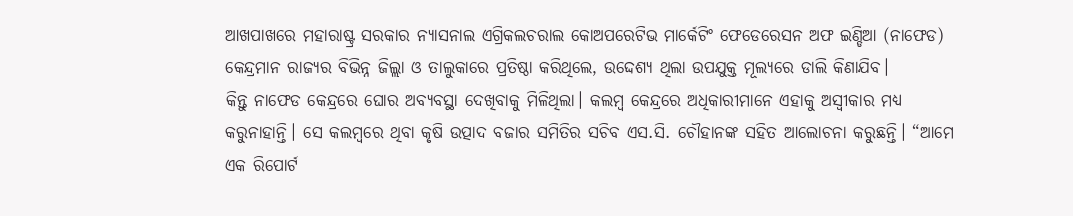ଆଖପାଖରେ ମହାରାଷ୍ଟ୍ର ସରକାର ନ୍ୟାସନାଲ ଏଗ୍ରିକଲଚରାଲ କୋଅପରେଟିଭ ମାର୍କେଟିଂ ଫେଡେରେସନ ଅଫ ଇଣ୍ଡିଆ (ନାଫେଡ) କେନ୍ଦ୍ରମାନ ରାଜ୍ୟର ବିଭିନ୍ନ ଜିଲ୍ଲା ଓ ତାଲୁକାରେ ପ୍ରତିଷ୍ଠା କରିଥିଲେ, ଉଦ୍ଦେଶ୍ୟ ଥିଲା ଉପଯୁକ୍ତ ମୂଲ୍ୟରେ ଡାଲି କିଣାଯିବ।
କିନ୍ତୁ ନାଫେଡ କେନ୍ଦ୍ରରେ ଘୋର ଅବ୍ୟବସ୍ଥା ଦେଖିବାକୁ ମିଳିଥିଲା। କଲମ୍ବ କେନ୍ଦ୍ରରେ ଅଧିକାରୀମାନେ ଏହାକୁ ଅସ୍ୱୀକାର ମଧ୍ୟ କରୁନାହାନ୍ତି। ସେ କଲମ୍ବରେ ଥିବା କୃଷି ଉତ୍ପାଦ ବଜାର ସମିତିର ସଚିବ ଏସ.ସି. ଚୌହାନଙ୍କ ସହିତ ଆଲୋଚନା କରୁଛନ୍ତି। “ଆମେ ଏକ ରିପୋର୍ଟ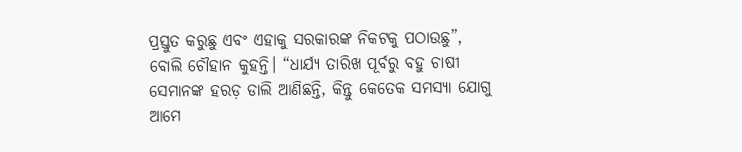ପ୍ରସ୍ତୁତ କରୁଛୁ ଏବଂ ଏହାକୁ ସରକାରଙ୍କ ନିକଟକୁ ପଠାଉଛୁ”, ବୋଲି ଚୌହାନ କୁହନ୍ତି। “ଧାର୍ଯ୍ୟ ତାରିଖ ପୂର୍ବରୁ ବହୁ ଚାଷୀ ସେମାନଙ୍କ ହରଡ଼ ଡାଲି ଆଣିଛନ୍ତି, କିନ୍ତୁ କେତେକ ସମସ୍ୟା ଯୋଗୁ ଆମେ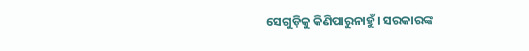ସେଗୁଡ଼ିକୁ କିଣିପାରୁନାହୁଁ। ସରକାରଙ୍କ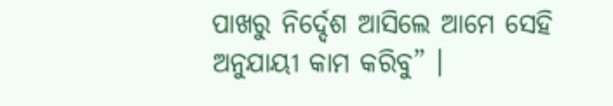ପାଖରୁ ନିର୍ଦ୍ଦେଶ ଆସିଲେ ଆମେ ସେହି ଅନୁଯାୟୀ କାମ କରିବୁ” ।